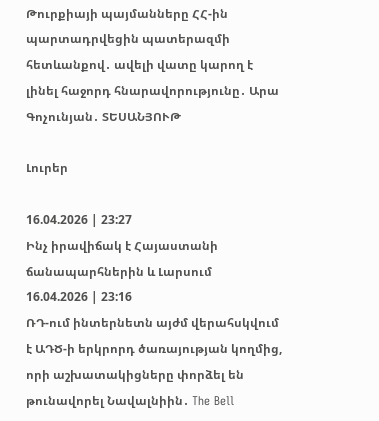Թուրքիայի պայմանները ՀՀ-ին պարտադրվեցին պատերազմի հետևանքով․ ավելի վատը կարող է լինել հաջորդ հնարավորությունը․ Արա Գոչունյան․ ՏԵՍԱՆՅՈՒԹ

Լուրեր

16.04.2026 | 23:27
Ինչ իրավիճակ է Հայաստանի ճանապարհներին և Լարսում
16.04.2026 | 23:16
ՌԴ-ում ինտերնետն այժմ վերահսկվում է ԱԴԾ-ի երկրորդ ծառայության կողմից, որի աշխատակիցները փորձել են թունավորել Նավալնիին․ The Bell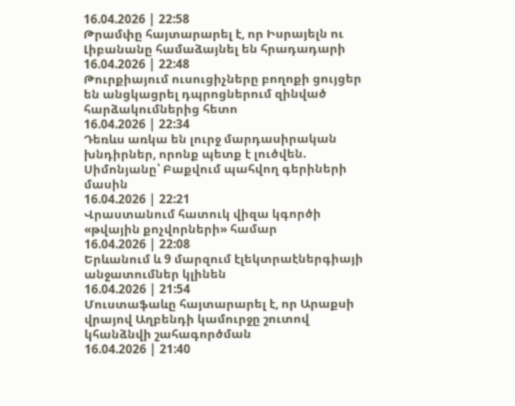16.04.2026 | 22:58
Թրամփը հայտարարել է, որ Իսրայելն ու Լիբանանը համաձայնել են հրադադարի
16.04.2026 | 22:48
Թուրքիայում ուսուցիչները բողոքի ցույցեր են անցկացրել դպրոցներում զինված հարձակումներից հետո
16.04.2026 | 22:34
Դեռևս առկա են լուրջ մարդասիրական խնդիրներ, որոնք պետք է լուծվեն. Սիմոնյանը՝ Բաքվում պահվող գերիների մասին
16.04.2026 | 22:21
Վրաստանում հատուկ վիզա կգործի «թվային քոչվորների» համար
16.04.2026 | 22:08
Երևանում և 9 մարզում էլեկտրաէներգիայի անջատումներ կլինեն
16.04.2026 | 21:54
Մուստաֆաևը հայտարարել է, որ Արաքսի վրայով Աղբենդի կամուրջը շուտով կհանձնվի շահագործման
16.04.2026 | 21:40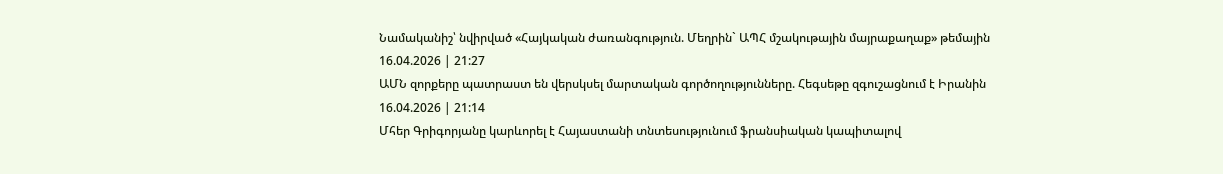Նամականիշ՝ նվիրված «Հայկական ժառանգություն. Մեղրին` ԱՊՀ մշակութային մայրաքաղաք» թեմային
16.04.2026 | 21:27
ԱՄՆ զորքերը պատրաստ են վերսկսել մարտական գործողությունները. Հեգսեթը զգուշացնում է Իրանին
16.04.2026 | 21:14
Մհեր Գրիգորյանը կարևորել է Հայաստանի տնտեսությունում ֆրանսիական կապիտալով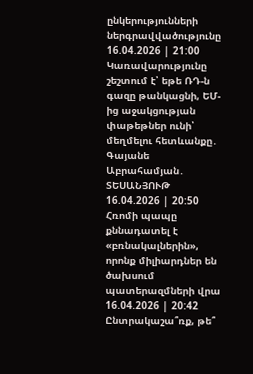ընկերությունների ներգրավվածությունը
16.04.2026 | 21:00
Կառավարությունը շեշտում է՝ եթե ՌԴ-ն գազը թանկացնի, ԵՄ-ից աջակցության փաթեթներ ունի՝ մեղմելու հետևանքը․ Գայանե Աբրահամյան․ ՏԵՍԱՆՅՈՒԹ
16.04.2026 | 20:50
Հռոմի պապը քննադատել է «բռնակալներին», որոնք միլիարդներ են ծախսում պատերազմների վրա
16.04.2026 | 20:42
Ընտրակաշա՞ռք, թե՞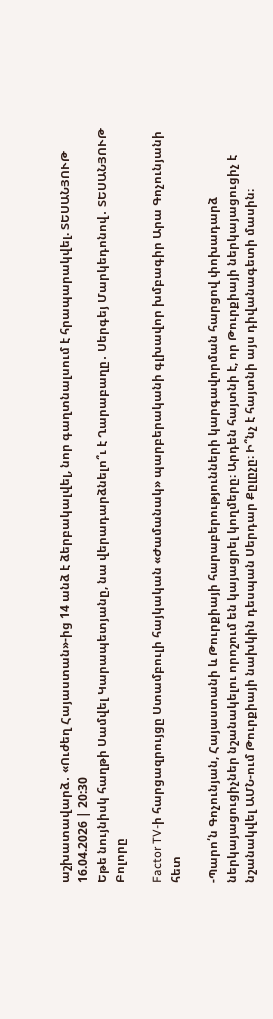աշխատավարձ․ «Ուժեղ Հայաստան»-ից 14 անձ է ձերբակալվել, նոր գաղտնալսում է հրապարակվել. ՏԵՍԱՆՅՈՒԹ
16.04.2026 | 20:30
Եթե նույնիսկ հաղթի Սամվել Կարապետյանը, նա վերադարձնելո՞ւ է Ղարաբաղը․ Սերգեյ Մարկեդոնով․ ՏԵՍԱՆՅՈՒԹ
Բոլորը

Factor TV-ի հարցազրույցը Ստամբուլի հայկական «Ժամանակ» պարբերականի գլխավոր խմբագիր Արա Գոչունյանի հետ

-Պարո՛ն Գոչունյան, Հայաստանի և Թուրքիայի հարաբերությունների կարգավորման հարցով փոխադարձ ներկայացուցիչներ նշանակելու որոշում են կայացրել կողմերը։ Արդեն հայտնի է, որ Թուրքիայի ներկայացուցիչ է նշանակվել ԱՄՆ-ում Թուրքիայի նախկին դեսպան Սերդար Քըլըչը։ Ի՞նչ է հայտնի այս դիվանագետի մասին։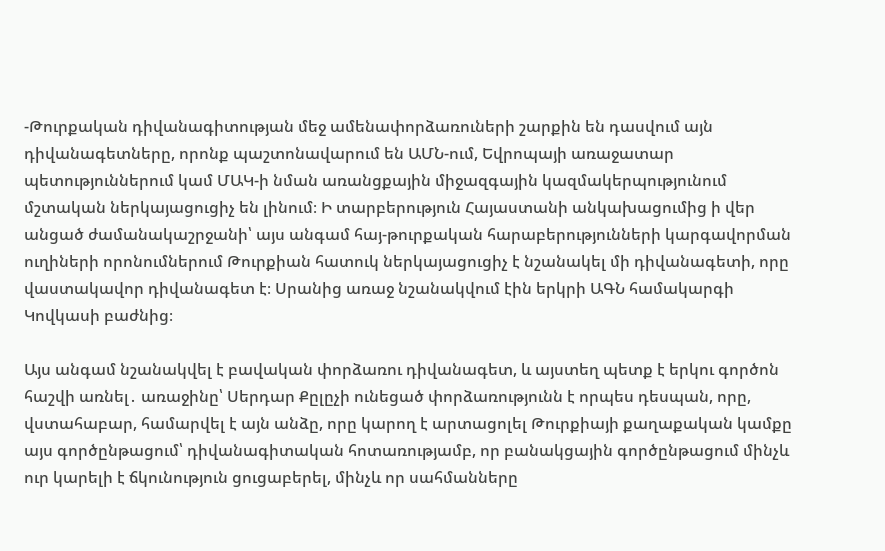-Թուրքական դիվանագիտության մեջ ամենափորձառուների շարքին են դասվում այն դիվանագետները, որոնք պաշտոնավարում են ԱՄՆ-ում, Եվրոպայի առաջատար պետություններում կամ ՄԱԿ-ի նման առանցքային միջազգային կազմակերպությունում մշտական ներկայացուցիչ են լինում։ Ի տարբերություն Հայաստանի անկախացումից ի վեր անցած ժամանակաշրջանի՝ այս անգամ հայ-թուրքական հարաբերությունների կարգավորման ուղիների որոնումներում Թուրքիան հատուկ ներկայացուցիչ է նշանակել մի դիվանագետի, որը վաստակավոր դիվանագետ է։ Սրանից առաջ նշանակվում էին երկրի ԱԳՆ համակարգի Կովկասի բաժնից։

Այս անգամ նշանակվել է բավական փորձառու դիվանագետ, և այստեղ պետք է երկու գործոն հաշվի առնել․ առաջինը՝ Սերդար Քըլըչի ունեցած փորձառությունն է որպես դեսպան, որը, վստահաբար, համարվել է այն անձը, որը կարող է արտացոլել Թուրքիայի քաղաքական կամքը այս գործընթացում՝ դիվանագիտական հոտառությամբ, որ բանակցային գործընթացում մինչև ուր կարելի է ճկունություն ցուցաբերել, մինչև որ սահմանները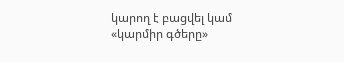կարող է բացվել կամ «կարմիր գծերը»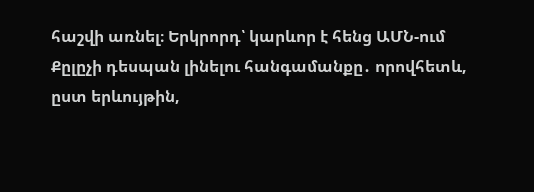հաշվի առնել։ Երկրորդ՝ կարևոր է հենց ԱՄՆ-ում Քըլըչի դեսպան լինելու հանգամանքը․ որովհետև, ըստ երևույթին,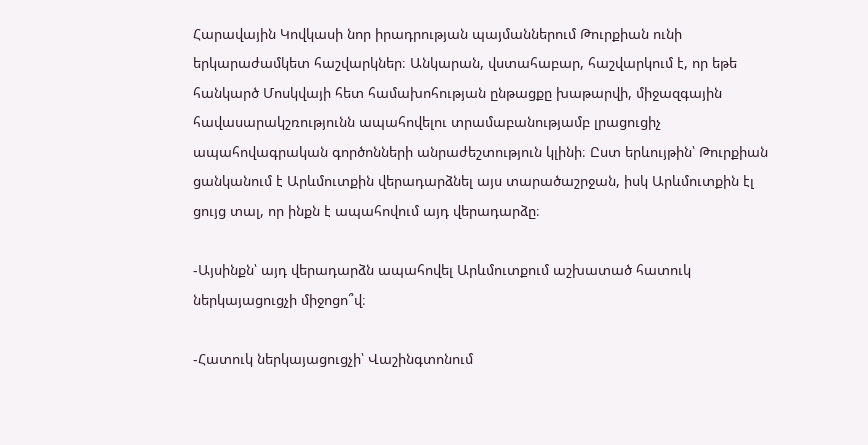Հարավային Կովկասի նոր իրադրության պայմաններում Թուրքիան ունի երկարաժամկետ հաշվարկներ։ Անկարան, վստահաբար, հաշվարկում է, որ եթե հանկարծ Մոսկվայի հետ համախոհության ընթացքը խաթարվի, միջազգային հավասարակշռությունն ապահովելու տրամաբանությամբ լրացուցիչ ապահովագրական գործոնների անրաժեշտություն կլինի։ Ըստ երևույթին՝ Թուրքիան ցանկանում է Արևմուտքին վերադարձնել այս տարածաշրջան, իսկ Արևմուտքին էլ ցույց տալ, որ ինքն է ապահովում այդ վերադարձը։

-Այսինքն՝ այդ վերադարձն ապահովել Արևմուտքում աշխատած հատուկ ներկայացուցչի միջոցո՞վ։

-Հատուկ ներկայացուցչի՝ Վաշինգտոնում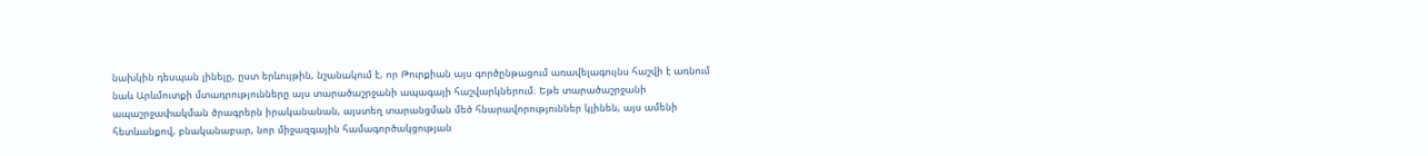նախկին դեսպան լինելը, ըստ երևույթին, նշանակում է, որ Թուրքիան այս գործընթացում առավելագույնս հաշվի է առնում նաև Արևմուտքի մտադրությունները այս տարածաշրջանի ապագայի հաշվարկներում։ Եթե տարածաշրջանի ապաշրջափակման ծրագրերն իրականանան, այստեղ տարանցման մեծ հնարավորություններ կլինեն, այս ամենի հետևանքով, բնականաբար, նոր միջազգային համագործակցության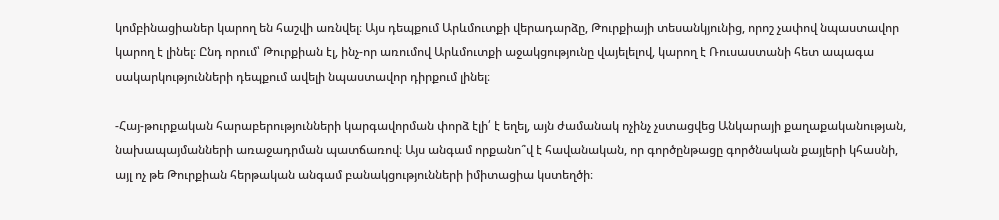կոմբինացիաներ կարող են հաշվի առնվել։ Այս դեպքում Արևմուտքի վերադարձը, Թուրքիայի տեսանկյունից, որոշ չափով նպաստավոր կարող է լինել։ Ընդ որում՝ Թուրքիան էլ, ինչ-որ առումով Արևմուտքի աջակցությունը վայելելով, կարող է Ռուսաստանի հետ ապագա սակարկությունների դեպքում ավելի նպաստավոր դիրքում լինել։

-Հայ-թուրքական հարաբերությունների կարգավորման փորձ էլի՛ է եղել, այն ժամանակ ոչինչ չստացվեց Անկարայի քաղաքականության, նախապայմանների առաջադրման պատճառով։ Այս անգամ որքանո՞վ է հավանական, որ գործընթացը գործնական քայլերի կհասնի, այլ ոչ թե Թուրքիան հերթական անգամ բանակցությունների իմիտացիա կստեղծի։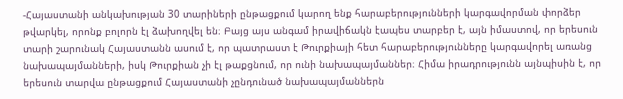-Հայաստանի անկախության 30 տարիների ընթացքում կարող ենք հարաբերությունների կարգավորման փորձեր թվարկել, որոնք բոլորն էլ ձախողվել են։ Բայց այս անգամ իրավիճակն էապես տարբեր է, այն իմաստով, որ երեսուն տարի շարունակ Հայաստանն ասում է, որ պատրաստ է Թուրքիայի հետ հարաբերությունները կարգավորել առանց նախապայմանների, իսկ Թուրքիան չի էլ թաքցնում, որ ունի նախապայմաններ։ Հիմա իրադրությունն այնպիսին է, որ երեսուն տարվա ընթացքում Հայաստանի չընդունած նախապայմաններն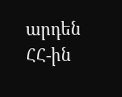արդեն ՀՀ-ին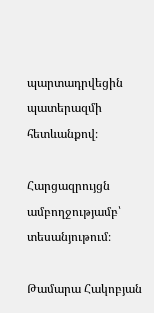պարտադրվեցին պատերազմի հետևանքով։

Հարցազրույցն ամբողջությամբ՝ տեսանյութում։

Թամարա Հակոբյան